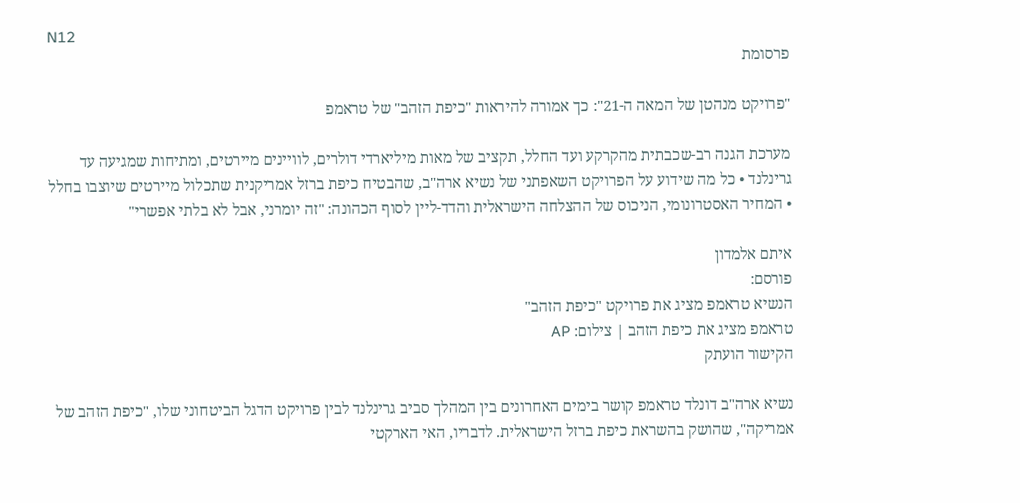N12
פרסומת

"פרויקט מנהטן של המאה ה-21": כך אמורה להיראות "כיפת הזהב" של טראמפ

מערכת הגנה רב-שכבתית מהקרקע ועד החלל, תקציב של מאות מיליארדי דולרים, לוויינים מיירטים, ומתיחות שמגיעה עד גרינלנד • כל מה שידוע על הפרויקט השאפתני של נשיא ארה"ב, שהבטיח כיפת ברזל אמריקנית שתכלול מיירטים שיוצבו בחלל • המחיר האסטרונומי, הניכוס של ההצלחה הישראלית והדד-ליין לסוף הכהונה: "זה יומרני, אבל לא בלתי אפשרי"

איתם אלמדון
פורסם:
הנשיא טראמפ מציג את פרויקט "כיפת הזהב"
טראמפ מציג את כיפת הזהב | צילום: AP
הקישור הועתק

נשיא ארה"ב דונלד טראמפ קושר בימים האחרונים בין המהלך סביב גרינלנד לבין פרויקט הדגל הביטחוני שלו, "כיפת הזהב של אמריקה", שהושק בהשראת כיפת ברזל הישראלית. לדבריו, האי הארקטי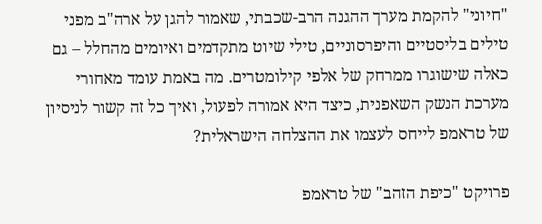"חיוני" להקמת מערך ההגנה הרב-שכבתי, שאמור להגן על ארה"ב מפני טילים בליסטיים והיפרסוניים, טילי שיוט מתקדמים ואיומים מהחלל – גם כאלה שישוגרו ממרחק של אלפי קילומטרים. מה באמת עומד מאחורי מערכת הנשק השאפנית, כיצד היא אמורה לפעול, ואיך כל זה קשור לניסיון של טראמפ לייחס לעצמו את ההצלחה הישראלית?

פרויקט "כיפת הזהב" של טראמפ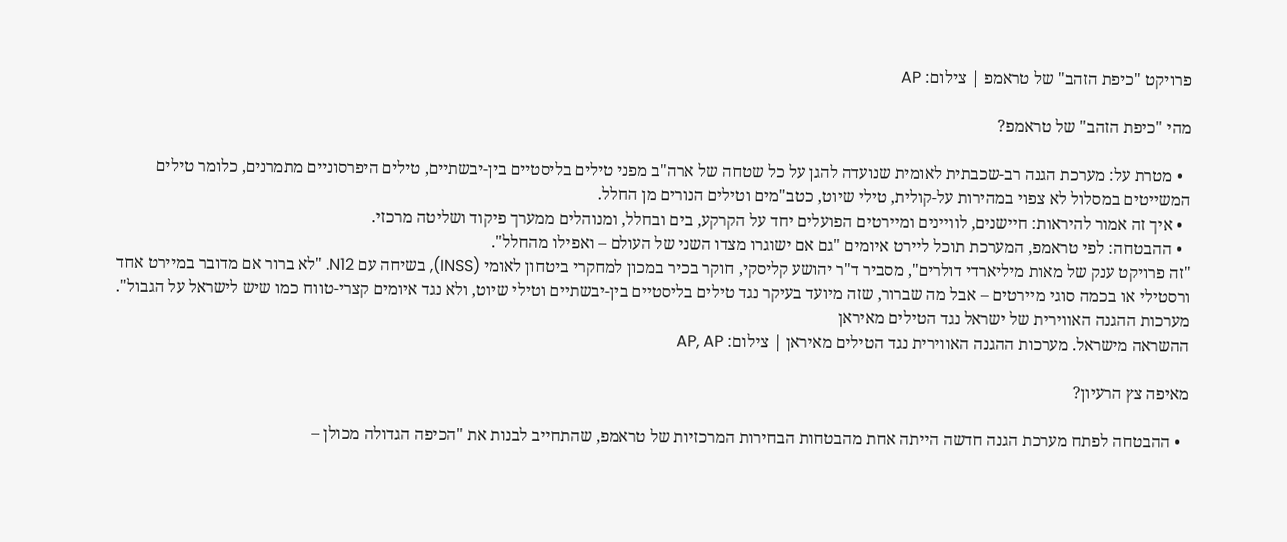פרויקט "כיפת הזהב" של טראמפ | צילום: AP

מהי "כיפת הזהב" של טראמפ?

  • מטרת על: מערכת הגנה רב-שכבתית לאומית שנועדה להגן על כל שטחה של ארה"ב מפני טילים בליסטיים בין-יבשתיים, טילים היפרסוניים מתמרנים, כלומר טילים המשייטים במסלול לא צפוי במהירות על-קולית, טילי שיוט, כטב"מים וטילים הנורים מן החלל.
  • איך זה אמור להיראות: חיישנים, לוויינים ומיירטים הפועלים יחד על הקרקע, בים ובחלל, ומנוהלים ממערך פיקוד ושליטה מרכזי.
  • ההבטחה: לפי טראמפ, המערכת תוכל ליירט איומים "גם אם ישוגרו מצדו השני של העולם – ואפילו מהחלל".
"זה פרויקט ענק של מאות מיליארדי דולרים", מסביר ד"ר יהושע קליסקי, חוקר בכיר במכון למחקרי ביטחון לאומי (INSS), בשיחה עם N12. "לא ברור אם מדובר במיירט אחד ורסטילי או בכמה סוגי מיירטים – אבל מה שברור, שזה מיועד בעיקר נגד טילים בליסטיים בין-יבשתיים וטילי שיוט, ולא נגד איומים קצרי-טווח כמו שיש לישראל על הגבול".
מערכות ההגנה האווירית של ישראל נגד הטילים מאיראן
ההשראה מישראל. מערכות ההגנה האווירית נגד הטילים מאיראן | צילום: AP, AP

מאיפה צץ הרעיון?

  • ההבטחה לפתח מערכת הגנה חדשה הייתה אחת מהבטחות הבחירות המרכזיות של טראמפ, שהתחייב לבנות את "הכיפה הגדולה מכולן –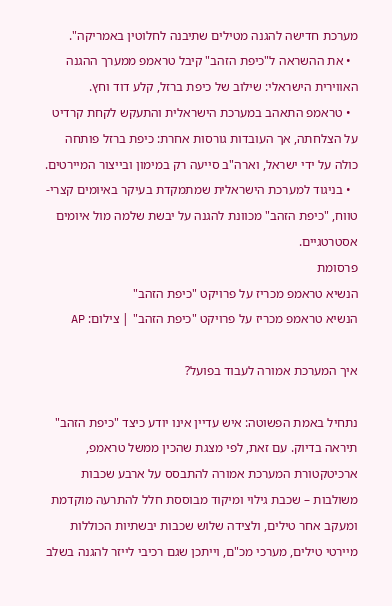מערכת חדישה להגנה מטילים שתיבנה לחלוטין באמריקה".
  • את ההשראה ל"כיפת הזהב" קיבל טראמפ ממערך ההגנה האווירית הישראלי: שילוב של כיפת ברזל, קלע דוד וחץ.
  • טראמפ התאהב במערכת הישראלית והתעקש לקחת קרדיט על הצלחתה, אך העובדות גורסות אחרת: כיפת ברזל פותחה כולה על ידי ישראל, וארה"ב סייעה רק במימון ובייצור המיירטים.
  • בניגוד למערכת הישראלית שמתמקדת בעיקר באיומים קצרי-טווח, "כיפת הזהב" מכוונת להגנה על יבשת שלמה מול איומים אסטרטגיים.
פרסומת
הנשיא טראמפ מכריז על פרויקט "כיפת הזהב"
הנשיא טראמפ מכריז על פרויקט "כיפת הזהב" | צילום: AP

איך המערכת אמורה לעבוד בפועל?

נתחיל באמת הפשוטה: איש עדיין אינו יודע כיצד "כיפת הזהב" תיראה בדיוק. עם זאת, לפי מצגת שהכין ממשל טראמפ, ארכיטקטורת המערכת אמורה להתבסס על ארבע שכבות משולבות – שכבת גילוי ומיקוד מבוססת חלל להתרעה מוקדמת ומעקב אחר טילים, ולצידה שלוש שכבות יבשתיות הכוללות מיירטי טילים, מערכי מכ"ם, וייתכן שגם רכיבי לייזר להגנה בשלב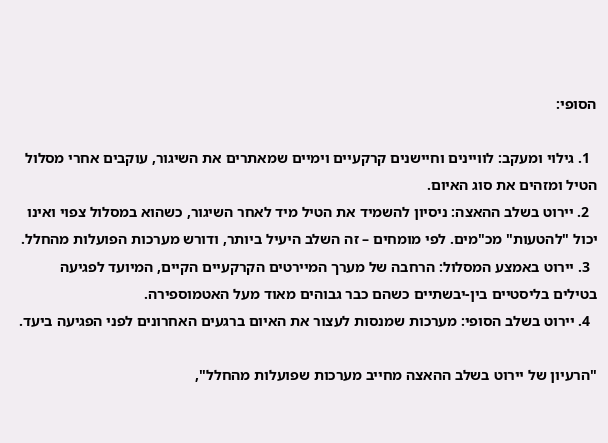הסופי:

  1. גילוי ומעקב: לוויינים וחיישנים קרקעיים וימיים שמאתרים את השיגור, עוקבים אחרי מסלול הטיל ומזהים את סוג האיום.
  2. יירוט בשלב ההאצה: ניסיון להשמיד את הטיל מיד לאחר השיגור, כשהוא במסלול צפוי ואינו יכול "להטעות" מכ"מים. לפי מומחים – זה השלב היעיל ביותר, ודורש מערכות הפועלות מהחלל.
  3. יירוט באמצע המסלול: הרחבה של מערך המיירטים הקרקעיים הקיים, המיועד לפגיעה בטילים בליסטיים בין-יבשתיים כשהם כבר גבוהים מאוד מעל האטמוספירה.
  4. יירוט בשלב הסופי: מערכות שמנסות לעצור את האיום ברגעים האחרונים לפני הפגיעה ביעד.

"הרעיון של יירוט בשלב ההאצה מחייב מערכות שפועלות מהחלל",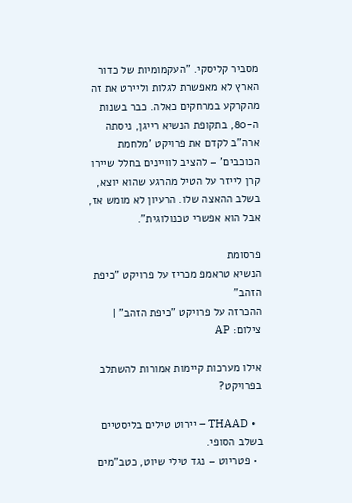מסביר קליסקי. "העקמומיות של כדור הארץ לא מאפשרת לגלות וליירט את זה מהקרקע במרחקים כאלה. כבר בשנות ה-80, בתקופת הנשיא רייגן, ניסתה ארה"ב לקדם את פרויקט 'מלחמת הכוכבים' – להציב לוויינים בחלל שיירו קרן לייזר על הטיל מהרגע שהוא יוצא, בשלב ההאצה שלו. הרעיון לא מומש אז, אבל הוא אפשרי טכנולוגית".

פרסומת
הנשיא טראמפ מכריז על פרויקט "כיפת הזהב"
ההכרזה על פרויקט "כיפת הזהב" | צילום: AP

אילו מערכות קיימות אמורות להשתלב בפרויקט?

  • THAAD – יירוט טילים בליסטיים בשלב הסופי.
  • פטריוט – נגד טילי שיוט, כטב"מים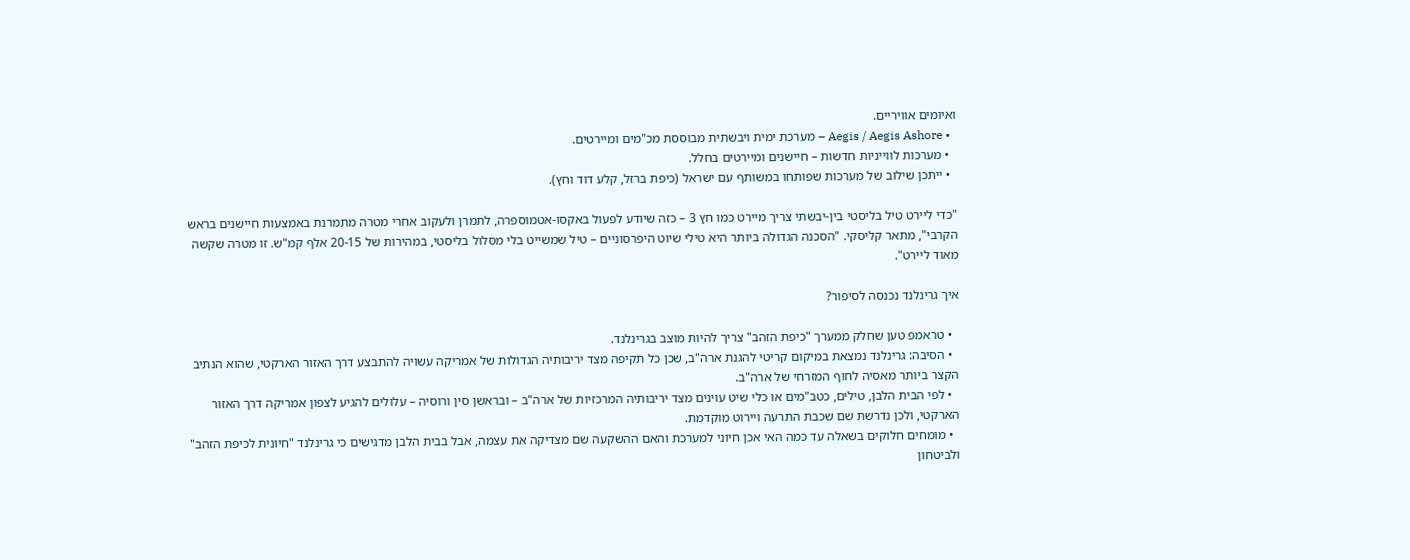ואיומים אוויריים.
  • Aegis / Aegis Ashore – מערכת ימית ויבשתית מבוססת מכ"מים ומיירטים.
  • מערכות לווייניות חדשות – חיישנים ומיירטים בחלל.
  • ייתכן שילוב של מערכות שפותחו במשותף עם ישראל (כיפת ברזל, קלע דוד וחץ).

"כדי ליירט טיל בליסטי בין-יבשתי צריך מיירט כמו חץ 3 – כזה שיודע לפעול באקסו-אטמוספרה, לתמרן ולעקוב אחרי מטרה מתמרנת באמצעות חיישנים בראש הקרבי", מתאר קליסקי. "הסכנה הגדולה ביותר היא טילי שיוט היפרסוניים – טיל שמשייט בלי מסלול בליסטי, במהירות של 20-15 אלף קמ"ש. זו מטרה שקשה מאוד ליירט".

איך גרינלנד נכנסה לסיפור?

  • טראמפ טען שחלק ממערך "כיפת הזהב" צריך להיות מוצב בגרינלנד.
  • הסיבה: גרינלנד נמצאת במיקום קריטי להגנת ארה"ב, שכן כל תקיפה מצד יריבותיה הגדולות של אמריקה עשויה להתבצע דרך האזור הארקטי, שהוא הנתיב הקצר ביותר מאסיה לחוף המזרחי של ארה"ב.
  • לפי הבית הלבן, טילים, כטב"מים או כלי שיט עוינים מצד יריבותיה המרכזיות של ארה"ב – ובראשן סין ורוסיה – עלולים להגיע לצפון אמריקה דרך האזור הארקטי, ולכן נדרשת שם שכבת התרעה ויירוט מוקדמת.
  • מומחים חלוקים בשאלה עד כמה האי אכן חיוני למערכת והאם ההשקעה שם מצדיקה את עצמה, אבל בבית הלבן מדגישים כי גרינלנד "חיונית לכיפת הזהב" ולביטחון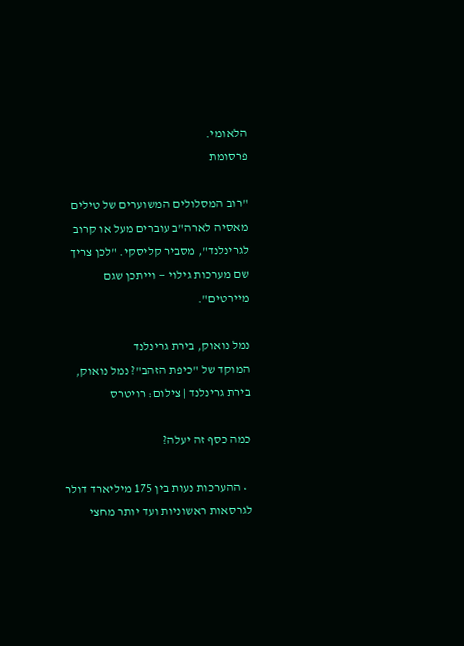הלאומי.
פרסומת

"רוב המסלולים המשוערים של טילים מאסיה לארה"ב עוברים מעל או קרוב לגרינלנד", מסביר קליסקי. "לכן צריך שם מערכות גילוי — וייתכן שגם מיירטים".

נמל נואוק, בירת גרינלנד
המוקד של "כיפת הזהב"? נמל נואוק, בירת גרינלנד | צילום: רויטרס

כמה כסף זה יעלה?

  • ההערכות נעות בין 175 מיליארד דולר לגרסאות ראשוניות ועד יותר מחצי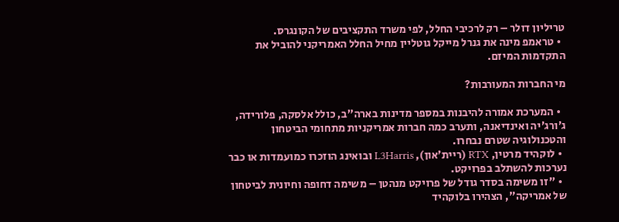טריליון דולר – רק לרכיבי החלל, לפי משרד התקציבים של הקונגרס.
  • טראמפ מינה את גנרל מייקל גוטליין מחיל החלל האמריקני להוביל את התקדמות המיזם.

מי החברות המעורבות?

  • המערכת אמורה להיבנות במספר מדינות בארה"ב, כולל אלסקה, פלורידה, ג'ורג'יה ואינדיאנה, ותערב כמה חברות אמריקניות מתחומי הביטחון והטכנולוגיה שטרם נבחרו.
  • לוקהיד מרטין, RTX (ריית'און), L3Harris ובואינג הוזכרו כמועמדות או כבר נערכות להשתלב בפרויקט.
  • "זו משימה בסדר גודל של פרויקט מנהטן – משימה דחופה וחיונית לביטחון של אמריקה", הצהירו בלוקהיד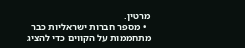מרטין.
  • מספר חברות ישראליות כבר מתחממות על הקווים כדי להציג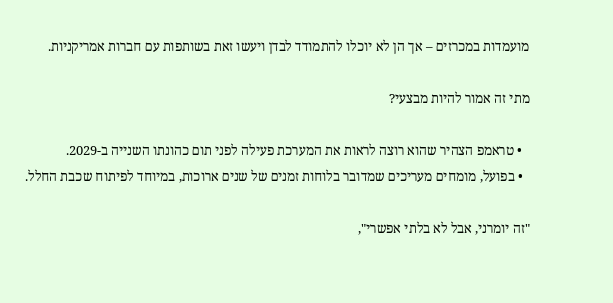מועמדות במכרזים – אך הן לא יוכלו להתמודד לבדן ויעשו זאת בשותפות עם חברות אמריקניות.

מתי זה אמור להיות מבצעי?

  • טראמפ הצהיר שהוא רוצה לראות את המערכת פעילה לפני תום כהונתו השנייה ב-2029.
  • בפועל, מומחים מעריכים שמדובר בלוחות זמנים של שנים ארוכות, במיוחד לפיתוח שכבת החלל.

"זה יומרני, אבל לא בלתי אפשרי",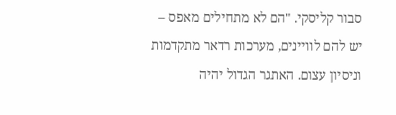סבור קליסקי. "הם לא מתחילים מאפס – יש להם לוויינים, מערכות רדאר מתקדמות וניסיון עצום. האתגר הגדול יהיה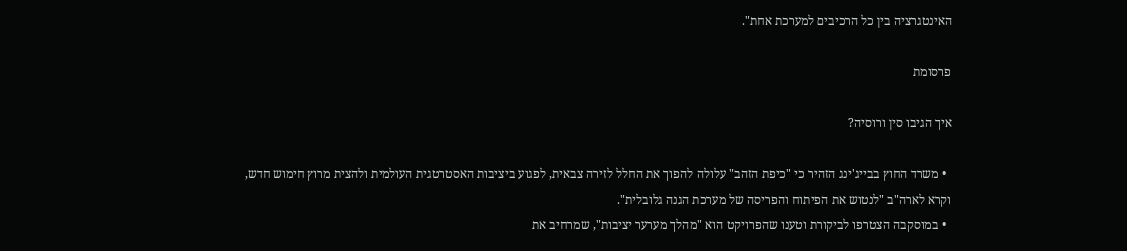האינטגרציה בין כל הרכיבים למערכת אחת".

פרסומת

איך הגיבו סין ורוסיה?

  • משרד החוץ בבייג'ינג הזהיר כי "כיפת הזהב" עלולה להפוך את החלל לזירה צבאית, לפגוע ביציבות האסטרטגית העולמית ולהצית מרוץ חימוש חדש, וקרא לארה"ב "לנטוש את הפיתוח והפריסה של מערכת הגנה גלובלית".
  • במוסקבה הצטרפו לביקורת וטענו שהפרויקט הוא "מהלך מערער יציבות", שמרחיב את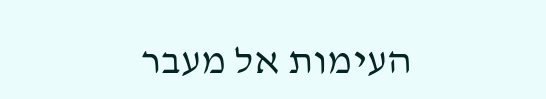העימות אל מעבר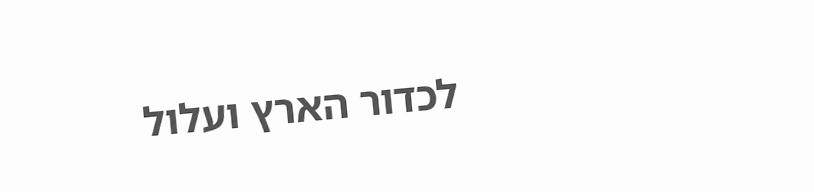לכדור הארץ ועלול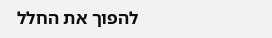להפוך את החלל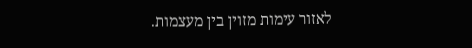לאזור עימות מזוין בין מעצמות.